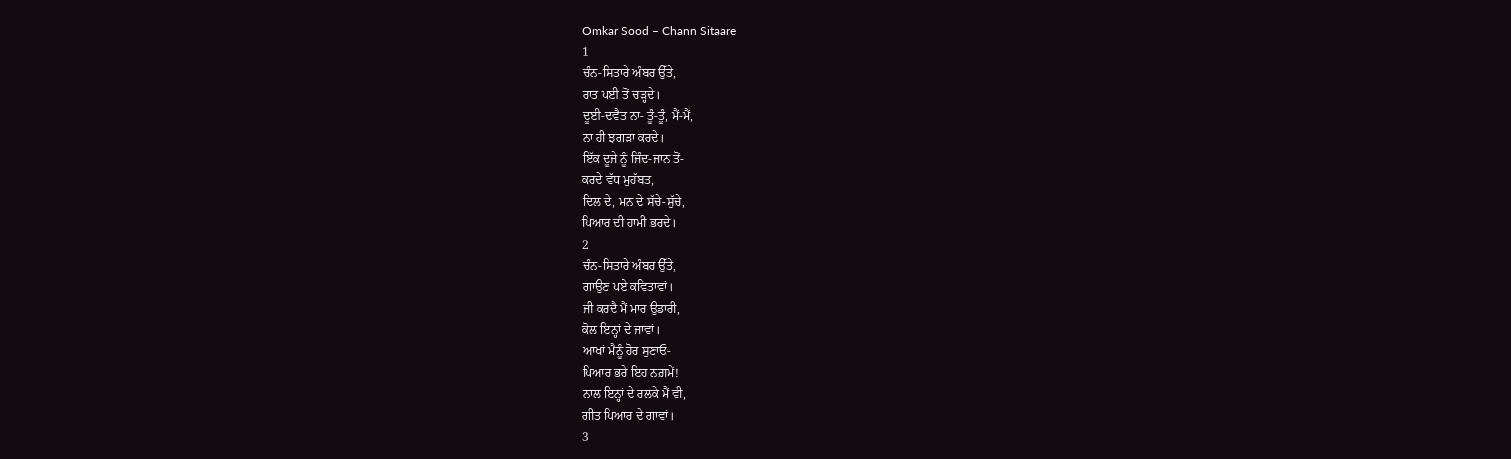Omkar Sood – Chann Sitaare
1
ਚੰਨ-ਸਿਤਾਰੇ ਅੰਬਰ ਉੱਤੇ,
ਰਾਤ ਪਈ ਤੋਂ ਚੜ੍ਹਦੇ।
ਦੂਈ-ਦਵੈਤ ਨਾ- ਤੂੰ-ਤੂੰ, ਮੈਂ-ਮੈਂ,
ਨਾ ਹੀ ਝਗੜਾ ਕਰਦੇ।
ਇੱਕ ਦੂਜੇ ਨੂੰ ਜਿੰਦ-ਜਾਨ ਤੋਂ-
ਕਰਦੇ ਵੱਧ ਮੁਹੱਬਤ,
ਦਿਲ ਦੇ, ਮਨ ਦੇ ਸੱਚੇ-ਸੁੱਚੇ,
ਪਿਆਰ ਦੀ ਹਾਮੀ ਭਰਦੇ।
2
ਚੰਨ-ਸਿਤਾਰੇ ਅੰਬਰ ਉੱਤੇ,
ਗਾਉਣ ਪਏ ਕਵਿਤਾਵਾਂ।
ਜੀ ਕਰਦੈ ਮੈਂ ਮਾਰ ਉਡਾਰੀ,
ਕੋਲ ਇਨ੍ਹਾਂ ਦੇ ਜਾਵਾਂ।
ਆਖਾਂ ਮੈਨੂੰ ਹੋਰ ਸੁਣਾਓ-
ਪਿਆਰ ਭਰੇ ਇਹ ਨਗ਼ਮੇਂ!
ਨਾਲ ਇਨ੍ਹਾਂ ਦੇ ਰਲਕੇ ਮੈਂ ਵੀ,
ਗੀਤ ਪਿਆਰ ਦੇ ਗਾਵਾਂ।
3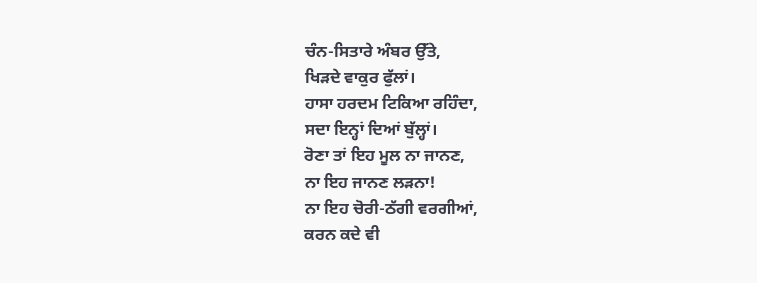ਚੰਨ-ਸਿਤਾਰੇ ਅੰਬਰ ਉੱਤੇ,
ਖਿੜਦੇ ਵਾਕੁਰ ਫੁੱਲਾਂ।
ਹਾਸਾ ਹਰਦਮ ਟਿਕਿਆ ਰਹਿੰਦਾ,
ਸਦਾ ਇਨ੍ਹਾਂ ਦਿਆਂ ਬੁੱਲ੍ਹਾਂ।
ਰੋਣਾ ਤਾਂ ਇਹ ਮੂਲ ਨਾ ਜਾਨਣ,
ਨਾ ਇਹ ਜਾਨਣ ਲੜਨਾ!
ਨਾ ਇਹ ਚੋਰੀ-ਠੱਗੀ ਵਰਗੀਆਂ,
ਕਰਨ ਕਦੇ ਵੀ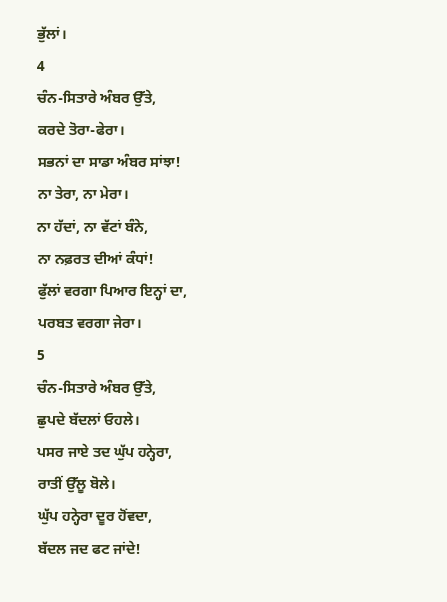ਭੁੱਲਾਂ।
4
ਚੰਨ-ਸਿਤਾਰੇ ਅੰਬਰ ਉੱਤੇ,
ਕਰਦੇ ਤੋਰਾ-ਫੇਰਾ।
ਸਭਨਾਂ ਦਾ ਸਾਡਾ ਅੰਬਰ ਸਾਂਝਾ!
ਨਾ ਤੇਰਾ, ਨਾ ਮੇਰਾ।
ਨਾ ਹੱਦਾਂ, ਨਾ ਵੱਟਾਂ ਬੰਨੇ,
ਨਾ ਨਫ਼ਰਤ ਦੀਆਂ ਕੰਧਾਂ!
ਫੁੱਲਾਂ ਵਰਗਾ ਪਿਆਰ ਇਨ੍ਹਾਂ ਦਾ,
ਪਰਬਤ ਵਰਗਾ ਜੇਰਾ।
5
ਚੰਨ-ਸਿਤਾਰੇ ਅੰਬਰ ਉੱਤੇ,
ਛੁਪਦੇ ਬੱਦਲਾਂ ਓਹਲੇ।
ਪਸਰ ਜਾਏ ਤਦ ਘੁੱਪ ਹਨ੍ਹੇਰਾ,
ਰਾਤੀਂ ਉੱਲੂ ਬੋਲੇ।
ਘੁੱਪ ਹਨ੍ਹੇਰਾ ਦੂਰ ਹੋਂਵਦਾ,
ਬੱਦਲ ਜਦ ਫਟ ਜਾਂਦੇ!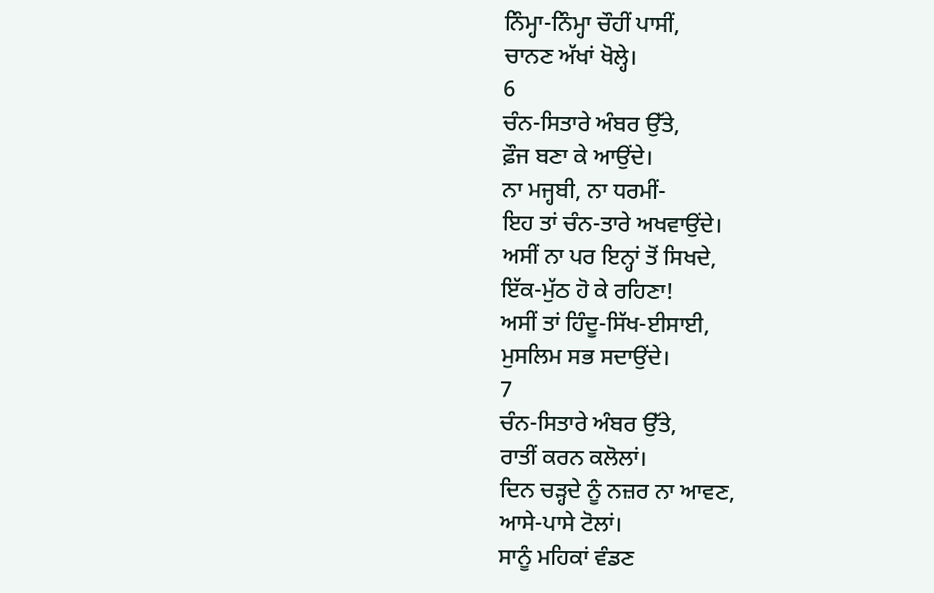ਨਿੰਮ੍ਹਾ-ਨਿੰਮ੍ਹਾ ਚੌਹੀਂ ਪਾਸੀਂ,
ਚਾਨਣ ਅੱਖਾਂ ਖੋਲ੍ਹੇ।
6
ਚੰਨ-ਸਿਤਾਰੇ ਅੰਬਰ ਉੱਤੇ,
ਫ਼ੌਜ ਬਣਾ ਕੇ ਆਉਂਦੇ।
ਨਾ ਮਜ੍ਹਬੀ, ਨਾ ਧਰਮੀਂ-
ਇਹ ਤਾਂ ਚੰਨ-ਤਾਰੇ ਅਖਵਾਉਂਦੇ।
ਅਸੀਂ ਨਾ ਪਰ ਇਨ੍ਹਾਂ ਤੋਂ ਸਿਖਦੇ,
ਇੱਕ-ਮੁੱਠ ਹੋ ਕੇ ਰਹਿਣਾ!
ਅਸੀਂ ਤਾਂ ਹਿੰਦੂ-ਸਿੱਖ-ਈਸਾਈ,
ਮੁਸਲਿਮ ਸਭ ਸਦਾਉਂਦੇ।
7
ਚੰਨ-ਸਿਤਾਰੇ ਅੰਬਰ ਉੱਤੇ,
ਰਾਤੀਂ ਕਰਨ ਕਲੋਲਾਂ।
ਦਿਨ ਚੜ੍ਹਦੇ ਨੂੰ ਨਜ਼ਰ ਨਾ ਆਵਣ,
ਆਸੇ-ਪਾਸੇ ਟੋਲਾਂ।
ਸਾਨੂੰ ਮਹਿਕਾਂ ਵੰਡਣ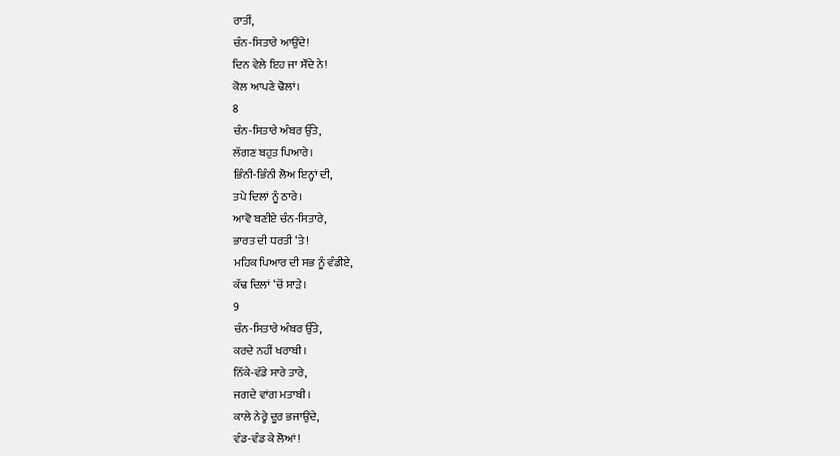ਰਾਤੀਂ,
ਚੰਨ-ਸਿਤਾਰੇ ਆਉਂਦੇ!
ਦਿਨ ਵੇਲੇ ਇਹ ਜਾ ਸੌਂਦੇ ਨੇ!
ਕੋਲ ਆਪਣੇ ਢੋਲਾਂ।
8
ਚੰਨ-ਸਿਤਾਰੇ ਅੰਬਰ ਉੱਤੇ,
ਲੱਗਣ ਬਹੁਤ ਪਿਆਰੇ।
ਭਿੰਨੀ-ਭਿੰਨੀ ਲੋਅ ਇਨ੍ਹਾਂ ਦੀ,
ਤਪੇ ਦਿਲਾਂ ਨੂੰ ਠਾਰੇ।
ਆਵੋ ਬਣੀਏ ਚੰਨ-ਸਿਤਾਰੇ,
ਭਾਰਤ ਦੀ ਧਰਤੀ ‘ਤੇ!
ਮਹਿਕ ਪਿਆਰ ਦੀ ਸਭ ਨੂੰ ਵੰਡੀਏ,
ਕੱਢ ਦਿਲਾਂ ‘ਚੋਂ ਸਾੜੇ।
9
ਚੰਨ-ਸਿਤਾਰੇ ਅੰਬਰ ਉੱਤੇ,
ਕਰਦੇ ਨਹੀਂ ਖਰਾਬੀ।
ਨਿੱਕੇ-ਵੱਡੇ ਸਾਰੇ ਤਾਰੇ,
ਜਗਦੇ ਵਾਂਗ ਮਤਾਬੀ।
ਕਾਲੇ ਨੇਰ੍ਹੇ ਦੂਰ ਭਜਾਉਂਦੇ,
ਵੰਡ-ਵੰਡ ਕੇ ਲੋਆਂ!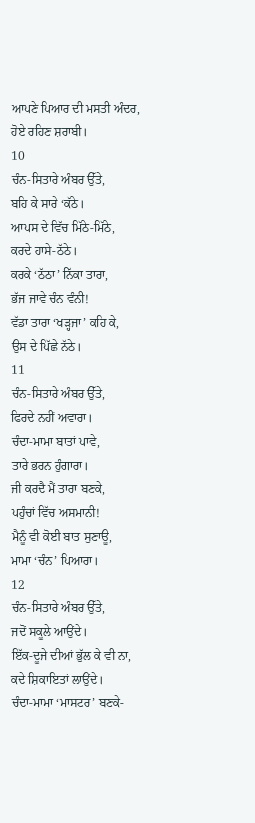ਆਪਣੇ ਪਿਆਰ ਦੀ ਮਸਤੀ ਅੰਦਰ,
ਹੋਏ ਰਹਿਣ ਸ਼ਰਾਬੀ।
10
ਚੰਨ-ਸਿਤਾਰੇ ਅੰਬਰ ਉੱਤੇ,
ਬਹਿ ਕੇ ਸਾਰੇ ‘ਕੱਠੇ।
ਆਪਸ ਦੇ ਵਿੱਚ ਮਿੱਠੇ-ਮਿੱਠੇ,
ਕਰਦੇ ਹਾਸੇ-ਠੱਠੇ।
ਕਰਕੇ ‘ਠੱਠਾ’ ਨਿੱਕਾ ਤਾਰਾ,
ਭੱਜ ਜਾਵੇ ਚੰਨ ਵੰਨੀ!
ਵੱਡਾ ਤਾਰਾ ‘ਖੜ੍ਹਜਾ’ ਕਹਿ ਕੇ,
ਉਸ ਦੇ ਪਿੱਛੇ ਨੱਠੇ।
11
ਚੰਨ-ਸਿਤਾਰੇ ਅੰਬਰ ਉੱਤੇ,
ਫਿਰਦੇ ਨਹੀਂ ਅਵਾਰਾ।
ਚੰਦਾ-ਮਾਮਾ ਬਾਤਾਂ ਪਾਵੇ,
ਤਾਰੇ ਭਰਨ ਹੁੰਗਾਰਾ।
ਜੀ ਕਰਦੈ ਮੈਂ ਤਾਰਾ ਬਣਕੇ,
ਪਹੁੰਚਾਂ ਵਿੱਚ ਅਸਮਾਨੀ!
ਮੈਨੂੰ ਵੀ ਕੋਈ ਬਾਤ ਸੁਣਾਊ,
ਮਾਮਾ ‘ਚੰਨ’ ਪਿਆਰਾ।
12
ਚੰਨ-ਸਿਤਾਰੇ ਅੰਬਰ ਉੱਤੇ,
ਜਦੋਂ ਸਕੂਲੇ ਆਉਂਦੇ।
ਇੱਕ-ਦੂਜੇ ਦੀਆਂ ਭੁੱਲ ਕੇ ਵੀ ਨਾ,
ਕਦੇ ਸ਼ਿਕਾਇਤਾਂ ਲਾਉਂਦੇ।
ਚੰਦਾ-ਮਾਮਾ ‘ਮਾਸਟਰ’ ਬਣਕੇ-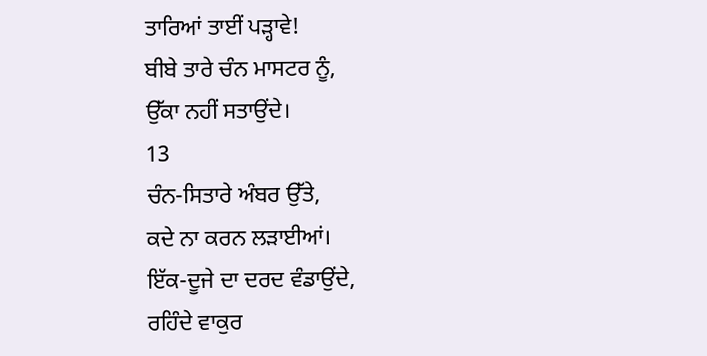ਤਾਰਿਆਂ ਤਾਈਂ ਪੜ੍ਹਾਵੇ!
ਬੀਬੇ ਤਾਰੇ ਚੰਨ ਮਾਸਟਰ ਨੂੰ,
ਉੱਕਾ ਨਹੀਂ ਸਤਾਉਂਦੇ।
13
ਚੰਨ-ਸਿਤਾਰੇ ਅੰਬਰ ਉੱਤੇ,
ਕਦੇ ਨਾ ਕਰਨ ਲੜਾਈਆਂ।
ਇੱਕ-ਦੂਜੇ ਦਾ ਦਰਦ ਵੰਡਾਉਂਦੇ,
ਰਹਿੰਦੇ ਵਾਕੁਰ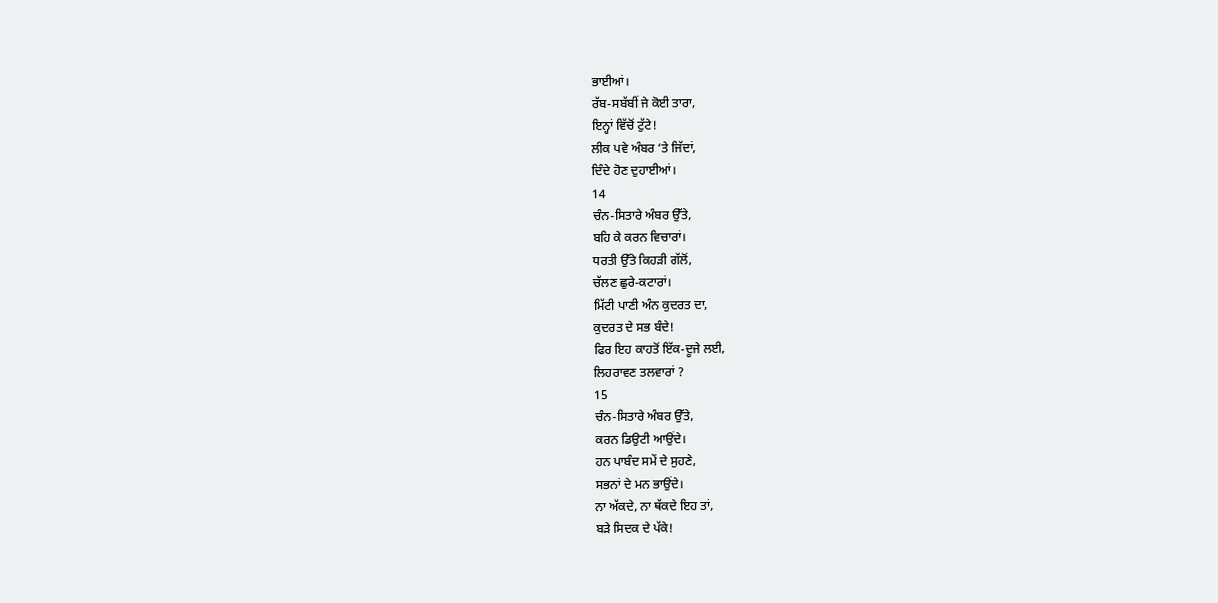ਭਾਈਆਂ।
ਰੱਬ-ਸਬੱਬੀਂ ਜੇ ਕੋਈ ਤਾਰਾ,
ਇਨ੍ਹਾਂ ਵਿੱਚੋਂ ਟੁੱਟੇ!
ਲੀਕ ਪਵੇ ਅੰਬਰ ‘ਤੇ ਜਿੱਦਾਂ,
ਦਿੰਦੇ ਹੋਣ ਦੁਹਾਈਆਂ।
14
ਚੰਨ-ਸਿਤਾਰੇ ਅੰਬਰ ਉੱਤੇ,
ਬਹਿ ਕੇ ਕਰਨ ਵਿਚਾਰਾਂ।
ਧਰਤੀ ਉੱਤੇ ਕਿਹੜੀ ਗੱਲੋਂ,
ਚੱਲਣ ਛੁਰੇ-ਕਟਾਰਾਂ।
ਮਿੱਟੀ ਪਾਣੀ ਅੰਨ ਕੁਦਰਤ ਦਾ,
ਕੁਦਰਤ ਦੇ ਸਭ ਬੰਦੇ!
ਫਿਰ ਇਹ ਕਾਹਤੋਂ ਇੱਕ-ਦੂਜੇ ਲਈ,
ਲਿਹਰਾਵਣ ਤਲਵਾਰਾਂ ?
15
ਚੰਨ-ਸਿਤਾਰੇ ਅੰਬਰ ਉੱਤੇ,
ਕਰਨ ਡਿਉਟੀ ਆਉਂਦੇ।
ਹਨ ਪਾਬੰਦ ਸਮੇਂ ਦੇ ਸੁਹਣੇ,
ਸਭਨਾਂ ਦੇ ਮਨ ਭਾਉਂਦੇ।
ਨਾ ਅੱਕਦੇ, ਨਾ ਥੱਕਦੇ ਇਹ ਤਾਂ,
ਬੜੇ ਸਿਦਕ ਦੇ ਪੱਕੇ!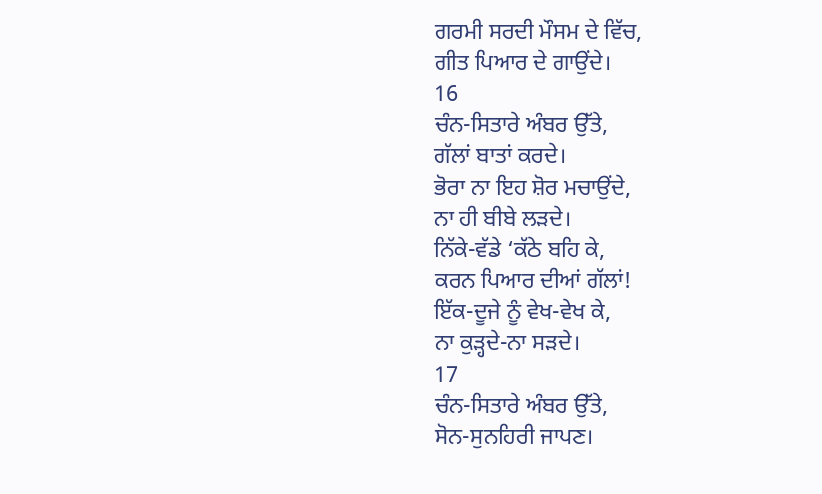ਗਰਮੀ ਸਰਦੀ ਮੌਸਮ ਦੇ ਵਿੱਚ,
ਗੀਤ ਪਿਆਰ ਦੇ ਗਾਉਂਦੇ।
16
ਚੰਨ-ਸਿਤਾਰੇ ਅੰਬਰ ਉੱਤੇ,
ਗੱਲਾਂ ਬਾਤਾਂ ਕਰਦੇ।
ਭੋਰਾ ਨਾ ਇਹ ਸ਼ੋਰ ਮਚਾਉਂਦੇ,
ਨਾ ਹੀ ਬੀਬੇ ਲੜਦੇ।
ਨਿੱਕੇ-ਵੱਡੇ ‘ਕੱਠੇ ਬਹਿ ਕੇ,
ਕਰਨ ਪਿਆਰ ਦੀਆਂ ਗੱਲਾਂ!
ਇੱਕ-ਦੂਜੇ ਨੂੰ ਵੇਖ-ਵੇਖ ਕੇ,
ਨਾ ਕੁੜ੍ਹਦੇ-ਨਾ ਸੜਦੇ।
17
ਚੰਨ-ਸਿਤਾਰੇ ਅੰਬਰ ਉੱਤੇ,
ਸੋਨ-ਸੁਨਹਿਰੀ ਜਾਪਣ।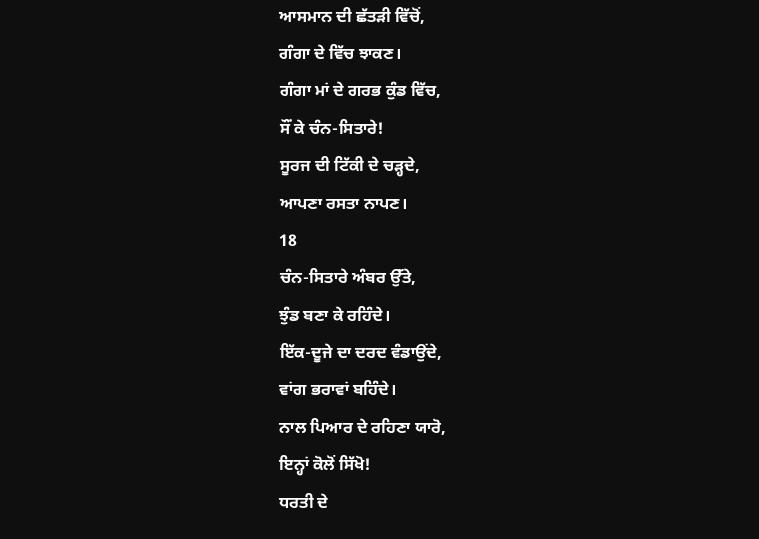ਆਸਮਾਨ ਦੀ ਛੱਤੜੀ ਵਿੱਚੋਂ,
ਗੰਗਾ ਦੇ ਵਿੱਚ ਝਾਕਣ।
ਗੰਗਾ ਮਾਂ ਦੇ ਗਰਭ ਕੁੰਡ ਵਿੱਚ,
ਸੌਂ ਕੇ ਚੰਨ-ਸਿਤਾਰੇ!
ਸੂਰਜ ਦੀ ਟਿੱਕੀ ਦੇ ਚੜ੍ਹਦੇ,
ਆਪਣਾ ਰਸਤਾ ਨਾਪਣ।
18
ਚੰਨ-ਸਿਤਾਰੇ ਅੰਬਰ ਉੱਤੇ,
ਝੁੰਡ ਬਣਾ ਕੇ ਰਹਿੰਦੇ।
ਇੱਕ-ਦੂਜੇ ਦਾ ਦਰਦ ਵੰਡਾਉਂਦੇ,
ਵਾਂਗ ਭਰਾਵਾਂ ਬਹਿੰਦੇ।
ਨਾਲ ਪਿਆਰ ਦੇ ਰਹਿਣਾ ਯਾਰੋ,
ਇਨ੍ਹਾਂ ਕੋਲੋਂ ਸਿੱਖੋ!
ਧਰਤੀ ਦੇ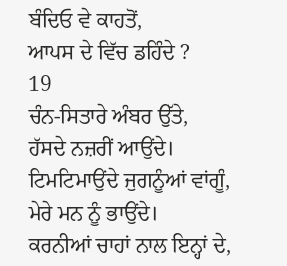ਬੰਦਿਓ ਵੇ ਕਾਹਤੋਂ,
ਆਪਸ ਦੇ ਵਿੱਚ ਡਹਿੰਦੇ ?
19
ਚੰਨ-ਸਿਤਾਰੇ ਅੰਬਰ ਉੱਤੇ,
ਹੱਸਦੇ ਨਜ਼ਰੀਂ ਆਉਂਦੇ।
ਟਿਮਟਿਮਾਉਂਦੇ ਜੁਗਨੂੰਆਂ ਵਾਂਗੂੰ,
ਮੇਰੇ ਮਨ ਨੂੰ ਭਾਉਂਦੇ।
ਕਰਨੀਆਂ ਚਾਹਾਂ ਨਾਲ ਇਨ੍ਹਾਂ ਦੇ,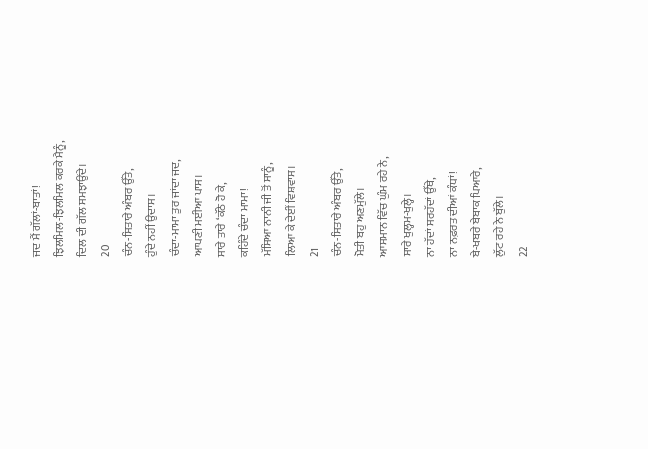ਜਦ ਮੈਂ ਗੱਲਾਂ-ਬਾਤਾਂ!
ਝਿਲਮਿਲ-ਝਿਲਮਿਲ ਕਰਕੇ ਮੈਨੂੰ,
ਦਿਲ ਦੀ ਗੱਲ ਸਮਝਾਉਂਦੇ।
20
ਚੰਨ-ਸਿਤਾਰੇ ਅੰਬਰ ਉੱਤੇ,
ਹੁੰਦੇ ਨਹੀਂ ਉਦਾਸ।
ਚੰਦਾ-ਮਾਮਾ ਤੁਰ ਜਾਂਦਾ ਜਦ,
ਆਪਣੀ ਮਈਆ ਪਾਸ।
ਸਾਰੇ ਤਾਰੇ ‘ਕੱਠੇ ਹੋ ਕੇ,
ਕਹਿੰਦੇ ਚੰਦਾ ਮਾਮਾ!
ਮੱਸਿਆ ਨਾਨੀ ਜੀ ਤੋਂ ਸਾਨੂੰ,
ਲਿਆ ਕੇ ਦੇਈਂ ਵਿਸ਼ਵਾਸ।
21
ਚੰਨ-ਸਿਤਾਰੇ ਅੰਬਰ ਉੱਤੇ,
ਮੋਤੀ ਬਹੁ ਅਣਮੁੱਲੇ।
ਆਸਮਾਨ ਵਿੱਚ ਘੁੰਮ ਰਹੇ ਨੇ,
ਸਾਰੇ ਖੁਲ੍ਹਮ-ਖੁਲ੍ਹੇ।
ਨਾ ਹੱਦਾਂ ਸਰਹੱਦਾਂ ਉੱਥੇ,
ਨਾ ਨਫ਼ਰਤ ਦੀਆਂ ਕੰਧਾਂ!
ਬੇ-ਖਬਰੇ ਬੇਬਾਕ ਪਿਆਰੇ,
ਲੁੱਟ ਰਹੇ ਨੇ ਬੁੱਲੇ।
22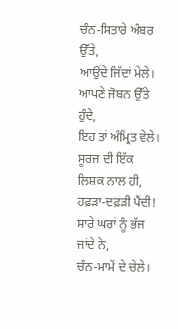ਚੰਨ-ਸਿਤਾਰੇ ਅੰਬਰ ਉੱਤੇ,
ਆਉਂਦੇ ਜਿੱਦਾਂ ਮੇਲੇ।
ਆਪਣੇ ਜੋਬਨ ਉੱਤੇ ਹੁੰਦੇ,
ਇਹ ਤਾਂ ਅੰਮ੍ਰਿਤ ਵੇਲੇ।
ਸੂਰਜ ਦੀ ਇੱਕ ਲਿਸ਼ਕ ਨਾਲ ਹੀ,
ਹਫ਼ੜਾ-ਦਫ਼ੜੀ ਪੈਂਦੀ!
ਸਾਰੇ ਘਰਾਂ ਨੂੰ ਭੱਜ ਜਾਂਦੇ ਨੇ,
ਚੰਨ-ਮਾਮੇਂ ਦੇ ਚੇਲੇ।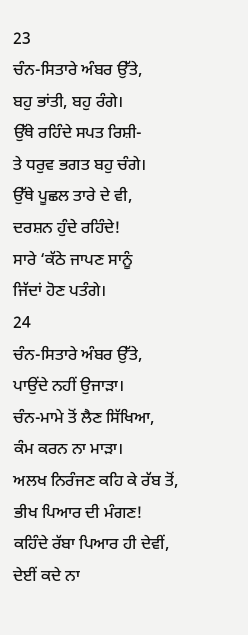23
ਚੰਨ-ਸਿਤਾਰੇ ਅੰਬਰ ਉੱਤੇ,
ਬਹੁ ਭਾਂਤੀ, ਬਹੁ ਰੰਗੇ।
ਉੱਥੇ ਰਹਿੰਦੇ ਸਪਤ ਰਿਸ਼ੀ-
ਤੇ ਧਰੁਵ ਭਗਤ ਬਹੁ ਚੰਗੇ।
ਉੱਥੇ ਪੂਛਲ ਤਾਰੇ ਦੇ ਵੀ,
ਦਰਸ਼ਨ ਹੁੰਦੇ ਰਹਿੰਦੇ!
ਸਾਰੇ ‘ਕੱਠੇ ਜਾਪਣ ਸਾਨੂੰ
ਜਿੱਦਾਂ ਹੋਣ ਪਤੰਗੇ।
24
ਚੰਨ-ਸਿਤਾਰੇ ਅੰਬਰ ਉੱਤੇ,
ਪਾਉਂਦੇ ਨਹੀਂ ਉਜਾੜਾ।
ਚੰਨ-ਮਾਮੇ ਤੋਂ ਲੈਣ ਸਿੱਖਿਆ,
ਕੰਮ ਕਰਨ ਨਾ ਮਾੜਾ।
ਅਲਖ ਨਿਰੰਜਣ ਕਹਿ ਕੇ ਰੱਬ ਤੋਂ,
ਭੀਖ ਪਿਆਰ ਦੀ ਮੰਗਣ!
ਕਹਿੰਦੇ ਰੱਬਾ ਪਿਆਰ ਹੀ ਦੇਵੀਂ,
ਦੇਈਂ ਕਦੇ ਨਾ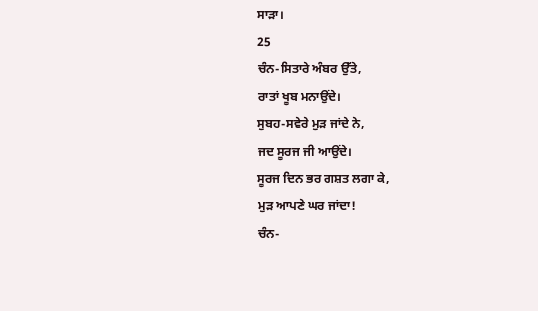ਸਾੜਾ।
25
ਚੰਨ-ਸਿਤਾਰੇ ਅੰਬਰ ਉੱਤੇ,
ਰਾਤਾਂ ਖੂਬ ਮਨਾਉਂਦੇ।
ਸੁਬਹ-ਸਵੇਰੇ ਮੁੜ ਜਾਂਦੇ ਨੇ,
ਜਦ ਸੂਰਜ ਜੀ ਆਉਂਦੇ।
ਸੂਰਜ ਦਿਨ ਭਰ ਗਸ਼ਤ ਲਗਾ ਕੇ,
ਮੁੜ ਆਪਣੇ ਘਰ ਜਾਂਦਾ!
ਚੰਨ-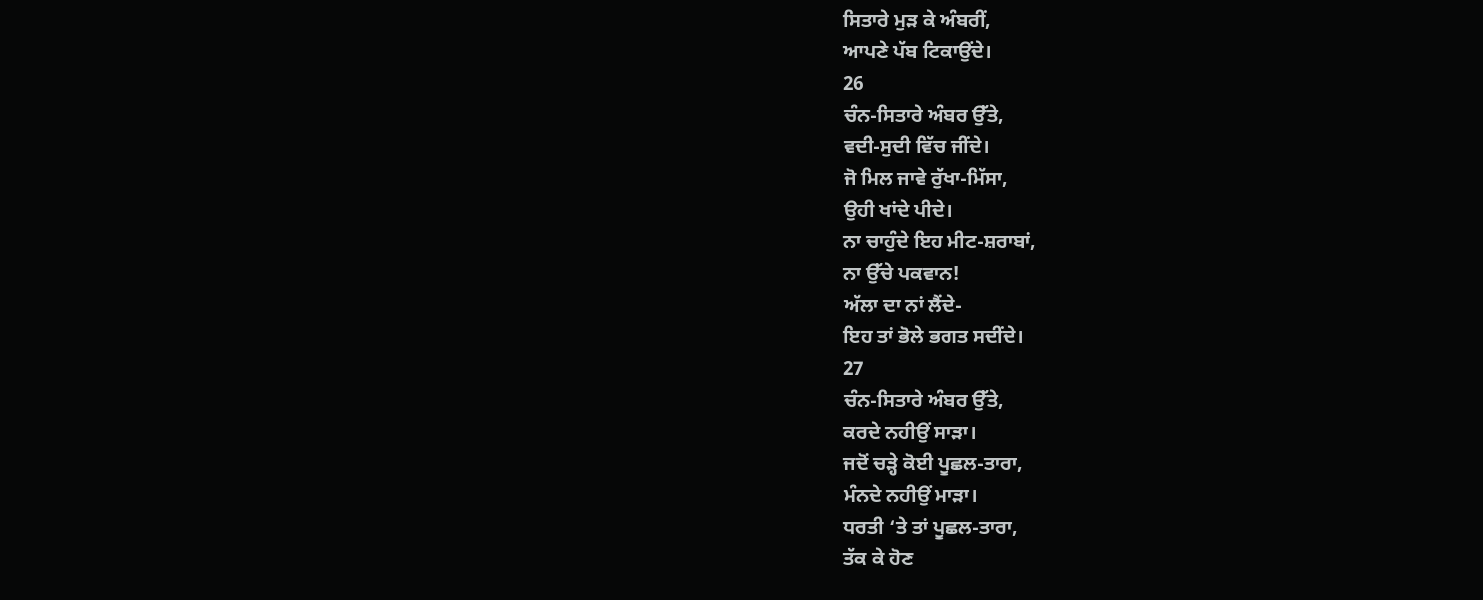ਸਿਤਾਰੇ ਮੁੜ ਕੇ ਅੰਬਰੀਂ,
ਆਪਣੇ ਪੱਬ ਟਿਕਾਉਂਦੇ।
26
ਚੰਨ-ਸਿਤਾਰੇ ਅੰਬਰ ਉੱਤੇ,
ਵਦੀ-ਸੁਦੀ ਵਿੱਚ ਜੀਂਦੇ।
ਜੋ ਮਿਲ ਜਾਵੇ ਰੁੱਖਾ-ਮਿੱਸਾ,
ਉਹੀ ਖਾਂਦੇ ਪੀਦੇ।
ਨਾ ਚਾਹੁੰਦੇ ਇਹ ਮੀਟ-ਸ਼ਰਾਬਾਂ,
ਨਾ ਉੱਚੇ ਪਕਵਾਨ!
ਅੱਲਾ ਦਾ ਨਾਂ ਲੈਂਦੇ-
ਇਹ ਤਾਂ ਭੋਲੇ ਭਗਤ ਸਦੀਂਦੇ।
27
ਚੰਨ-ਸਿਤਾਰੇ ਅੰਬਰ ਉੱਤੇ,
ਕਰਦੇ ਨਹੀਉਂ ਸਾੜਾ।
ਜਦੋਂ ਚੜ੍ਹੇ ਕੋਈ ਪੂਛਲ-ਤਾਰਾ,
ਮੰਨਦੇ ਨਹੀਉਂ ਮਾੜਾ।
ਧਰਤੀ ‘ਤੇ ਤਾਂ ਪੂਛਲ-ਤਾਰਾ,
ਤੱਕ ਕੇ ਹੋਣ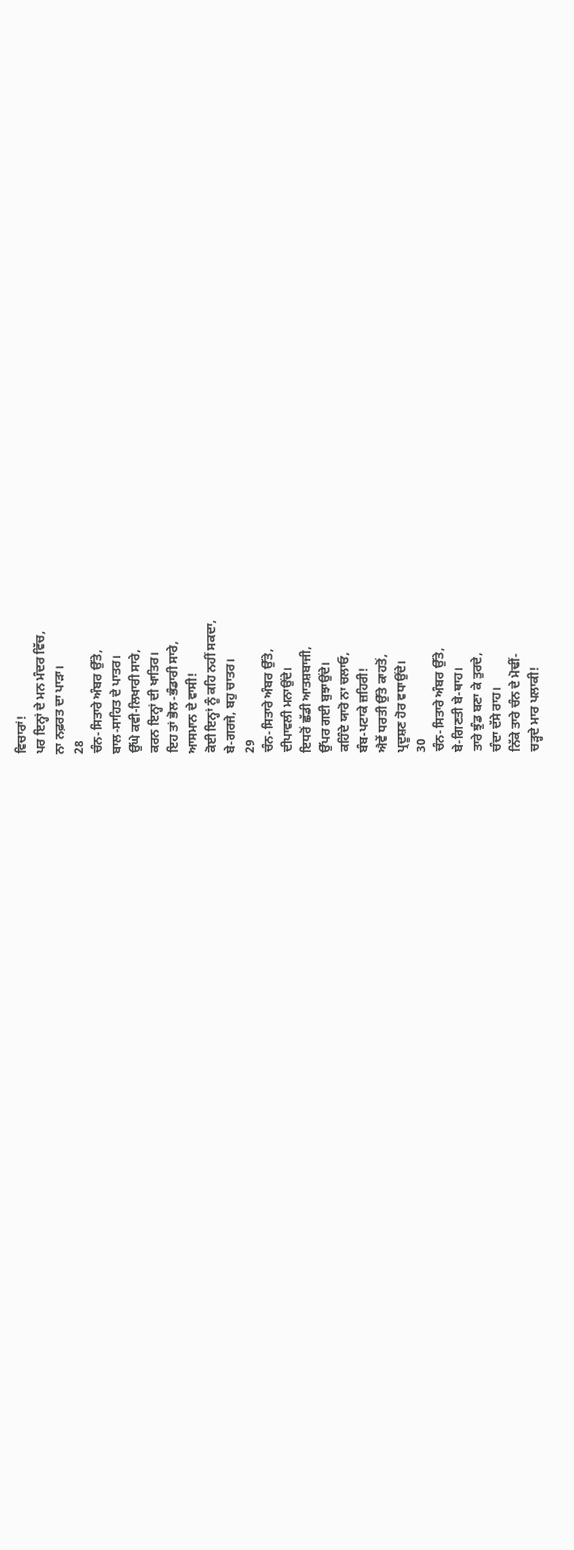ਵਿਚਾਰਾਂ!
ਪਰ ਇਨ੍ਹਾਂ ਦੇ ਮਨ ਮੰਦਰ ਵਿੱਚ,
ਨਾ ਨਫ਼ਰਤ ਦਾ ਪਾੜਾ।
28
ਚੰਨ-ਸਿਤਾਰੇ ਅੰਬਰ ਉੱਤੇ,
ਬਾਲ-ਸਾਹਿਤ ਦੇ ਪਾਤਰ।
ਉੱਘੇ ਕਵੀ-ਲਿਖਾਰੀ ਸਾਰੇ,
ਕਰਨ ਇਨ੍ਹਾਂ ਦੀ ਖਾਤਿਰ।
ਇਹ ਤਾਂ ਭੋਲ-ਭੰਡਾਰੀ ਸਾਰੇ,
ਆਸਮਾਨ ਦੇ ਵਾਸੀ!
ਕੋਈ ਇਨ੍ਹਾਂ ਨੂੰ ਕਹਿ ਨਹੀਂ ਸਕਦਾ,
ਬੇ-ਗਰਜੇ, ਬਹੁ ਚਾਤਰ।
29
ਚੰਨ-ਸਿਤਾਰੇ ਅੰਬਰ ਉੱਤੇ,
ਦੀਪਾਵਲੀ ਮਨਾਉਂਦੇ।
ਇਧਰੋਂ ਛੱਡੀ ਆਤਸ਼ਬਾਜੀ,
ਉੱਪਰ ਗਈ ਬੁਝਾਉਂਦੇ।
ਕਹਿੰਦੇ ਯਾਰੋ ਨਾ ਚਲਾਓ,
ਬੰਬ-ਪਟਾਕੇ ਜ਼ਹਿਰੀ!
ਐਵੇਂ ਧਰਤੀ ਉੱਤੇ ਕਾਹਤੋਂ,
ਪ੍ਰਦੂਸ਼ਣ ਹੋਰ ਵਧਾਉਂਦੇ।
30
ਚੰਨ-ਸਿਤਾਰੇ ਅੰਬਰ ਉੱਤੇ,
ਬੇ-ਗਿਣਤੀ ਬੇ-ਥਾਹ।
ਤਾਰੇ ਝੁੰਡ ਬਣਾ ਕੇ ਤੁਰਦੇ,
ਚੰਦਾ ਦੱਸੇ ਰਾਹ।
ਨਿੱਕੇ ਤਾਰੇ ਚੰਨ ਦੇ ਮੋਢੀਂ-
ਚੜ੍ਹਦੇ ਮਾਰ ਪਲਾਕੀ!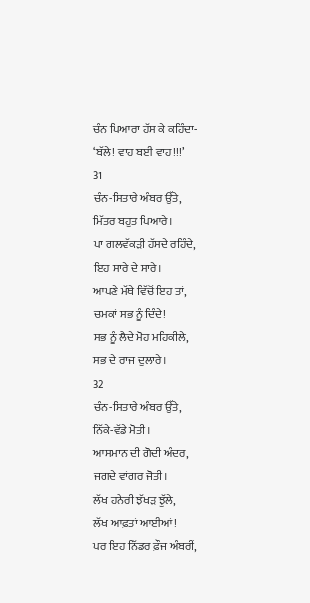ਚੰਨ ਪਿਆਰਾ ਹੱਸ ਕੇ ਕਹਿੰਦਾ-
‘ਬੱਲੇ! ਵਾਹ ਬਈ ਵਾਹ!!!’
31
ਚੰਨ-ਸਿਤਾਰੇ ਅੰਬਰ ਉੱਤੇ,
ਮਿੱਤਰ ਬਹੁਤ ਪਿਆਰੇ।
ਪਾ ਗਲਵੱਕੜੀ ਹੱਸਦੇ ਰਹਿੰਦੇ,
ਇਹ ਸਾਰੇ ਦੇ ਸਾਰੇ।
ਆਪਣੇ ਮੱਥੇ ਵਿੱਚੋਂ ਇਹ ਤਾਂ,
ਚਮਕਾਂ ਸਭ ਨੂੰ ਦਿੰਦੇ!
ਸਭ ਨੂੰ ਲੈਦੇ ਮੋਹ ਮਹਿਕੀਲੇ,
ਸਭ ਦੇ ਰਾਜ ਦੁਲਾਰੇ।
32
ਚੰਨ-ਸਿਤਾਰੇ ਅੰਬਰ ਉੱਤੇ,
ਨਿੱਕੇ-ਵੱਡੇ ਮੋਤੀ।
ਆਸਮਾਨ ਦੀ ਗੋਦੀ ਅੰਦਰ,
ਜਗਦੇ ਵਾਂਗਰ ਜੋਤੀ।
ਲੱਖ ਹਨੇਰੀ ਝੱਖੜ ਝੁੱਲੇ,
ਲੱਖ ਆਫ਼ਤਾਂ ਆਈਆਂ!
ਪਰ ਇਹ ਨਿੱਡਰ ਫ਼ੌਜ ਅੰਬਰੀਂ,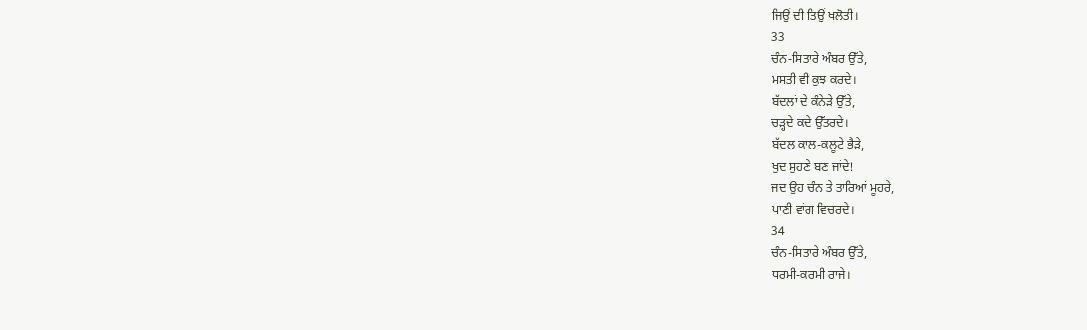ਜਿਉਂ ਦੀ ਤਿਉਂ ਖਲੋਤੀ।
33
ਚੰਨ-ਸਿਤਾਰੇ ਅੰਬਰ ਉੱਤੇ,
ਮਸਤੀ ਵੀ ਕੁਝ ਕਰਦੇ।
ਬੱਦਲਾਂ ਦੇ ਕੰਨੇੜੇ ਉੱਤੇ,
ਚੜ੍ਹਦੇ ਕਦੇ ਉੱਤਰਦੇ।
ਬੱਦਲ ਕਾਲ-ਕਲੂਟੇ ਭੈੜੇ,
ਖੁਦ ਸੁਹਣੇ ਬਣ ਜਾਂਦੇ!
ਜਦ ਉਹ ਚੰਨ ਤੇ ਤਾਰਿਆਂ ਮੂਹਰੇ,
ਪਾਣੀ ਵਾਂਗ ਵਿਚਰਦੇ।
34
ਚੰਨ-ਸਿਤਾਰੇ ਅੰਬਰ ਉੱਤੇ,
ਧਰਮੀ-ਕਰਮੀ ਰਾਜੇ।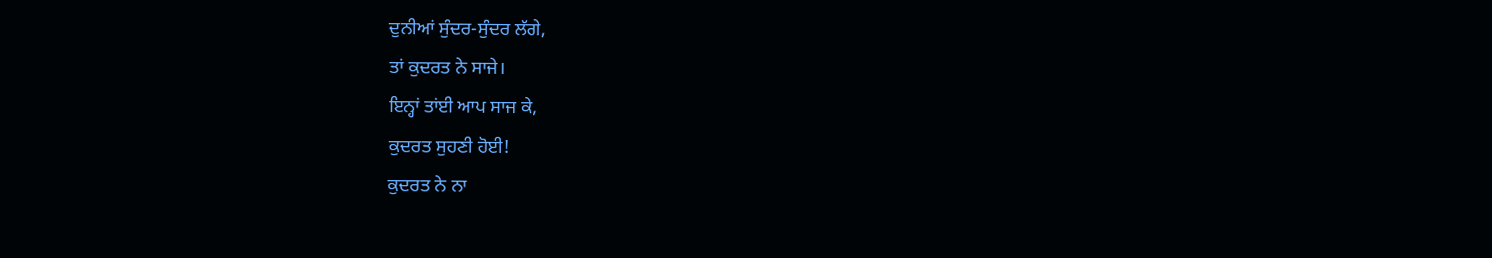ਦੁਨੀਆਂ ਸੁੰਦਰ-ਸੁੰਦਰ ਲੱਗੇ,
ਤਾਂ ਕੁਦਰਤ ਨੇ ਸਾਜੇ।
ਇਨ੍ਹਾਂ ਤਾਂਈ ਆਪ ਸਾਜ ਕੇ,
ਕੁਦਰਤ ਸੁਹਣੀ ਹੋਈ!
ਕੁਦਰਤ ਨੇ ਨਾ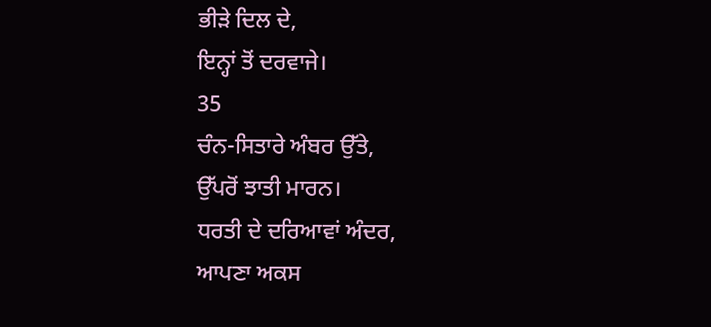ਭੀੜੇ ਦਿਲ ਦੇ,
ਇਨ੍ਹਾਂ ਤੋਂ ਦਰਵਾਜੇ।
35
ਚੰਨ-ਸਿਤਾਰੇ ਅੰਬਰ ਉੱਤੇ,
ਉੱਪਰੋਂ ਝਾਤੀ ਮਾਰਨ।
ਧਰਤੀ ਦੇ ਦਰਿਆਵਾਂ ਅੰਦਰ,
ਆਪਣਾ ਅਕਸ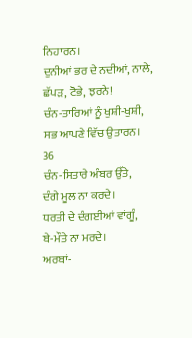ਨਿਹਾਰਨ।
ਦੁਨੀਆਂ ਭਰ ਦੇ ਨਦੀਆਂ, ਨਾਲੇ,
ਛੱਪੜ, ਟੋਭੇ, ਝਰਨੇ!
ਚੰਨ-ਤਾਰਿਆਂ ਨੂੰ ਖੁਸ਼ੀ-ਖੁਸ਼ੀ,
ਸਭ ਆਪਣੇ ਵਿੱਚ ਉਤਾਰਨ।
36
ਚੰਨ-ਸਿਤਾਰੇ ਅੰਬਰ ਉੱਤੇ,
ਦੰਗੇ ਮੂਲ ਨਾ ਕਰਦੇ।
ਧਰਤੀ ਦੇ ਦੰਗਈਆਂ ਵਾਂਗੂੰ,
ਬੇ-ਮੌਤੇ ਨਾ ਮਰਦੇ।
ਅਰਬਾਂ-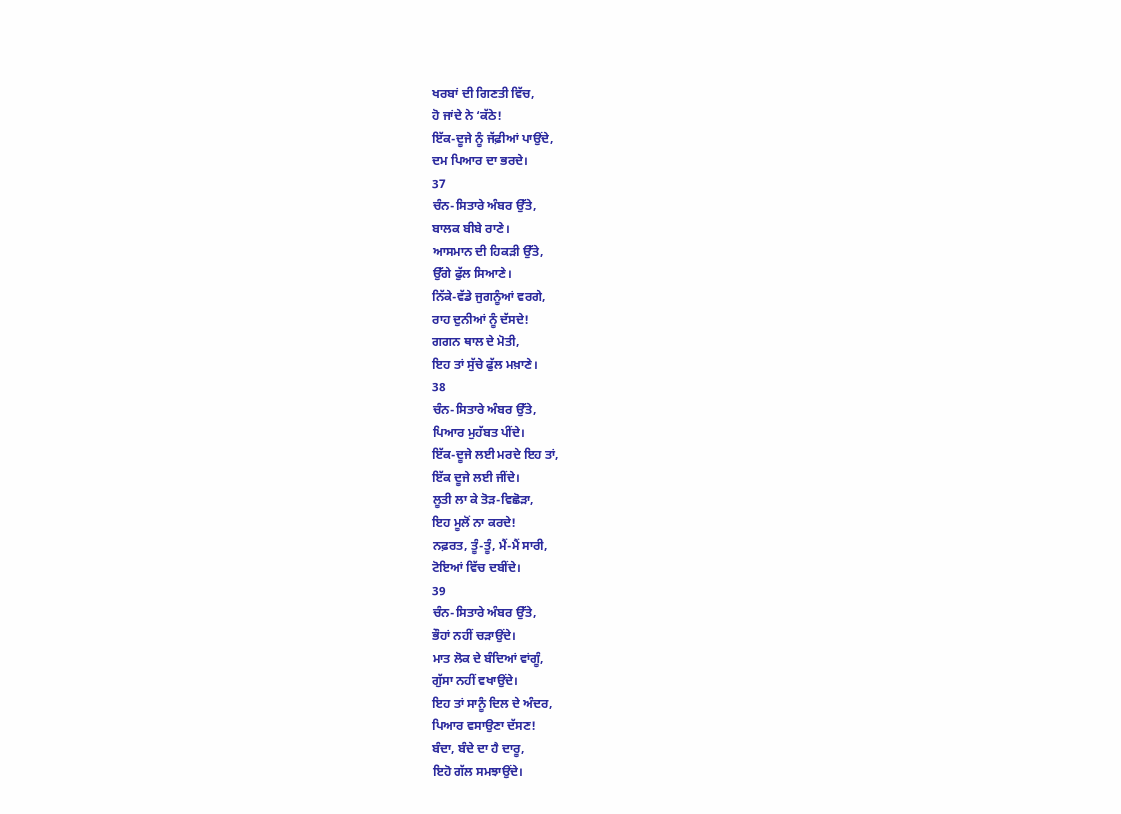ਖਰਬਾਂ ਦੀ ਗਿਣਤੀ ਵਿੱਚ,
ਹੋ ਜਾਂਦੇ ਨੇ ‘ਕੱਠੇ!
ਇੱਕ-ਦੂਜੇ ਨੂੰ ਜੱਫ਼ੀਆਂ ਪਾਉਂਦੇ,
ਦਮ ਪਿਆਰ ਦਾ ਭਰਦੇ।
37
ਚੰਨ-ਸਿਤਾਰੇ ਅੰਬਰ ਉੱਤੇ,
ਬਾਲਕ ਬੀਬੇ ਰਾਣੇ।
ਆਸਮਾਨ ਦੀ ਹਿਕੜੀ ਉੱਤੇ,
ਉੱਗੇ ਫੁੱਲ ਸਿਆਣੇ।
ਨਿੱਕੇ-ਵੱਡੇ ਜੁਗਨੂੰਆਂ ਵਰਗੇ,
ਰਾਹ ਦੁਨੀਆਂ ਨੂੰ ਦੱਸਦੇ!
ਗਗਨ ਥਾਲ ਦੇ ਮੋਤੀ,
ਇਹ ਤਾਂ ਸੁੱਚੇ ਫੁੱਲ ਮਖ਼ਾਣੇ।
38
ਚੰਨ-ਸਿਤਾਰੇ ਅੰਬਰ ਉੱਤੇ,
ਪਿਆਰ ਮੁਹੱਬਤ ਪੀਂਦੇ।
ਇੱਕ-ਦੂਜੇ ਲਈ ਮਰਦੇ ਇਹ ਤਾਂ,
ਇੱਕ ਦੂਜੇ ਲਈ ਜੀਂਦੇ।
ਲੂਤੀ ਲਾ ਕੇ ਤੋੜ-ਵਿਛੋੜਾ,
ਇਹ ਮੂਲੋਂ ਨਾ ਕਰਦੇ!
ਨਫ਼ਰਤ, ਤੂੰ-ਤੂੰ, ਮੈਂ-ਮੈਂ ਸਾਰੀ,
ਟੋਇਆਂ ਵਿੱਚ ਦਬੀਂਦੇ।
39
ਚੰਨ-ਸਿਤਾਰੇ ਅੰਬਰ ਉੱਤੇ,
ਭੌਹਾਂ ਨਹੀਂ ਚੜਾਉਂਦੇ।
ਮਾਤ ਲੋਕ ਦੇ ਬੰਦਿਆਂ ਵਾਂਗੂੰ,
ਗੁੱਸਾ ਨਹੀਂ ਵਖਾਉਂਦੇ।
ਇਹ ਤਾਂ ਸਾਨੂੰ ਦਿਲ ਦੇ ਅੰਦਰ,
ਪਿਆਰ ਵਸਾਉਣਾ ਦੱਸਣ!
ਬੰਦਾ, ਬੰਦੇ ਦਾ ਹੈ ਦਾਰੂ,
ਇਹੋ ਗੱਲ ਸਮਝਾਉਂਦੇ।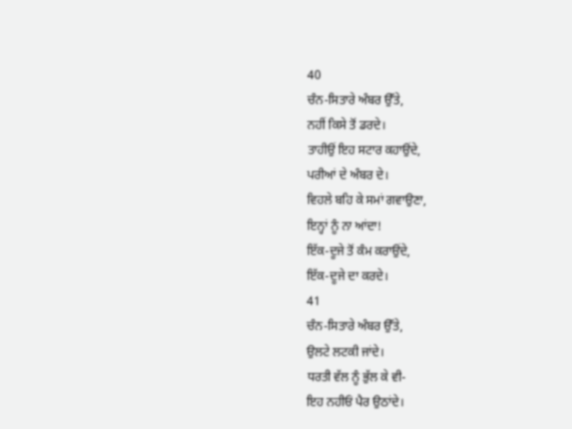40
ਚੰਨ-ਸਿਤਾਰੇ ਅੰਬਰ ਉੱਤੇ,
ਨਹੀਂ ਕਿਸੇ ਤੋਂ ਡਰਦੇ।
ਤਾਹੀਉਂ ਇਹ ਸਟਾਰ ਕਹਾਉਂਦੇ,
ਪਰੀਆਂ ਦੇ ਅੰਬਰ ਦੇ।
ਵਿਹਲੇ ਬਹਿ ਕੇ ਸਮਾਂ ਗਵਾਉਣਾ,
ਇਨ੍ਹਾਂ ਨੂੰ ਨਾ ਆਂਦਾ!
ਇੱਕ-ਦੂਜੇ ਤੋਂ ਕੰਮ ਕਰਾਉਂਦੇ,
ਇੱਕ-ਦੂਜੇ ਦਾ ਕਰਦੇ।
41
ਚੰਨ-ਸਿਤਾਰੇ ਅੰਬਰ ਉੱਤੇ,
ਉਲਟੇ ਲਟਕੀ ਜਾਂਦੇ।
ਧਰਤੀ ਵੱਲ ਨੂੰ ਭੁੱਲ ਕੇ ਵੀ-
ਇਹ ਨਹੀਓਂ ਪੈਰ ਉਠਾਂਦੇ।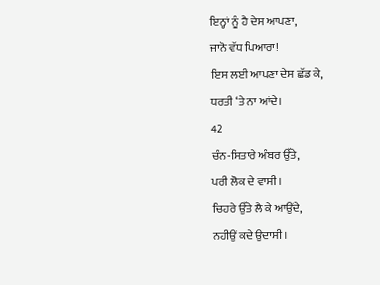ਇਨ੍ਹਾਂ ਨੂੰ ਹੈ ਦੇਸ ਆਪਣਾ,
ਜਾਨੋ ਵੱਧ ਪਿਆਰਾ!
ਇਸ ਲਈ ਆਪਣਾ ਦੇਸ ਛੱਡ ਕੇ,
ਧਰਤੀ ‘ਤੇ ਨਾ ਆਂਦੇ।
42
ਚੰਨ-ਸਿਤਾਰੇ ਅੰਬਰ ਉੱਤੇ,
ਪਰੀ ਲੋਕ ਦੇ ਵਾਸੀ।
ਚਿਹਰੇ ਉੱਤੇ ਲੈ ਕੇ ਆਉਂਦੇ,
ਨਹੀਉਂ ਕਦੇ ਉਦਾਸੀ।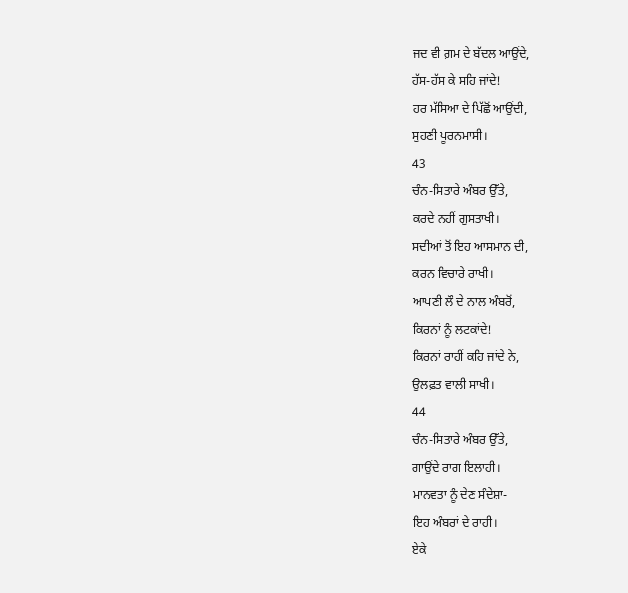ਜਦ ਵੀ ਗ਼ਮ ਦੇ ਬੱਦਲ ਆਉਂਦੇ,
ਹੱਸ-ਹੱਸ ਕੇ ਸਹਿ ਜਾਂਦੇ!
ਹਰ ਮੱਸਿਆ ਦੇ ਪਿੱਛੋਂ ਆਉਂਦੀ,
ਸੁਹਣੀ ਪੂਰਨਮਾਸੀ।
43
ਚੰਨ-ਸਿਤਾਰੇ ਅੰਬਰ ਉੱਤੇ,
ਕਰਦੇ ਨਹੀਂ ਗੁਸਤਾਖੀ।
ਸਦੀਆਂ ਤੋਂ ਇਹ ਆਸਮਾਨ ਦੀ,
ਕਰਨ ਵਿਚਾਰੇ ਰਾਖੀ।
ਆਪਣੀ ਲੌ ਦੇ ਨਾਲ ਅੰਬਰੋਂ,
ਕਿਰਨਾਂ ਨੂੰ ਲਟਕਾਂਦੇ!
ਕਿਰਨਾਂ ਰਾਹੀਂ ਕਹਿ ਜਾਂਦੇ ਨੇ,
ਉਲਫ਼ਤ ਵਾਲੀ ਸਾਖੀ।
44
ਚੰਨ-ਸਿਤਾਰੇ ਅੰਬਰ ਉੱਤੇ,
ਗਾਉਂਦੇ ਰਾਗ ਇਲਾਹੀ।
ਮਾਨਵਤਾ ਨੂੰ ਦੇਣ ਸੰਦੇਸ਼ਾ-
ਇਹ ਅੰਬਰਾਂ ਦੇ ਰਾਹੀ।
ਏਕੇ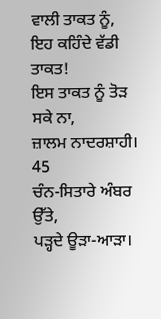ਵਾਲੀ ਤਾਕਤ ਨੂੰ,
ਇਹ ਕਹਿੰਦੇ ਵੱਡੀ ਤਾਕਤ!
ਇਸ ਤਾਕਤ ਨੂੰ ਤੋੜ ਸਕੇ ਨਾ,
ਜ਼ਾਲਮ ਨਾਦਰਸ਼ਾਹੀ।
45
ਚੰਨ-ਸਿਤਾਰੇ ਅੰਬਰ ਉੱਤੇ,
ਪੜ੍ਹਦੇ ਊੜਾ-ਆੜਾ।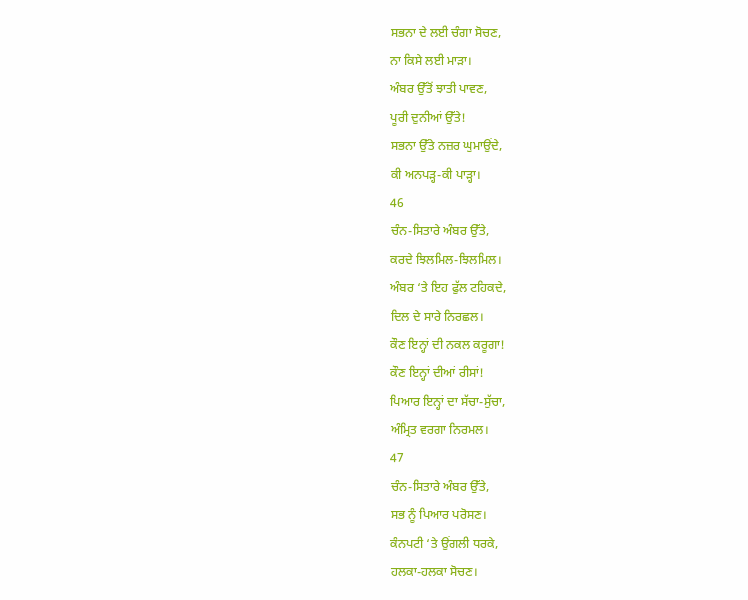ਸਭਨਾ ਦੇ ਲਈ ਚੰਗਾ ਸੋਚਣ,
ਨਾ ਕਿਸੇ ਲਈ ਮਾੜਾ।
ਅੰਬਰ ਉੱਤੋਂ ਝਾਤੀ ਪਾਵਣ,
ਪੂਰੀ ਦੁਨੀਆਂ ਉੱਤੇ!
ਸਭਨਾ ਉੱਤੇ ਨਜ਼ਰ ਘੁਮਾਉਂਦੇ,
ਕੀ ਅਨਪੜ੍ਹ-ਕੀ ਪਾੜ੍ਹਾ।
46
ਚੰਨ-ਸਿਤਾਰੇ ਅੰਬਰ ਉੱਤੇ,
ਕਰਦੇ ਝਿਲਮਿਲ-ਝਿਲਮਿਲ।
ਅੰਬਰ ‘ਤੇ ਇਹ ਫੁੱਲ ਟਹਿਕਦੇ,
ਦਿਲ ਦੇ ਸਾਰੇ ਨਿਰਛਲ।
ਕੌਣ ਇਨ੍ਹਾਂ ਦੀ ਨਕਲ ਕਰੂਗਾ!
ਕੌਣ ਇਨ੍ਹਾਂ ਦੀਆਂ ਰੀਸਾਂ!
ਪਿਆਰ ਇਨ੍ਹਾਂ ਦਾ ਸੱਚਾ-ਸੁੱਚਾ,
ਅੰਮ੍ਰਿਤ ਵਰਗਾ ਨਿਰਮਲ।
47
ਚੰਨ-ਸਿਤਾਰੇ ਅੰਬਰ ਉੱਤੇ,
ਸਭ ਨੂੰ ਪਿਆਰ ਪਰੋਸਣ।
ਕੰਨਪਟੀ ‘ਤੇ ਉਂਗਲੀ ਧਰਕੇ,
ਹਲਕਾ-ਹਲਕਾ ਸੋਚਣ।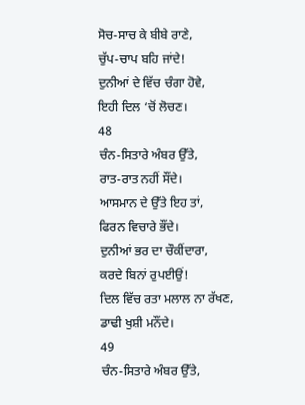ਸੋਚ-ਸਾਚ ਕੇ ਬੀਬੇ ਰਾਣੇ,
ਚੁੱਪ-ਚਾਪ ਬਹਿ ਜਾਂਦੇ!
ਦੁਨੀਆਂ ਦੇ ਵਿੱਚ ਚੰਗਾ ਹੋਵੇ,
ਇਹੀ ਦਿਲ ‘ਚੋਂ ਲੋਚਣ।
48
ਚੰਨ-ਸਿਤਾਰੇ ਅੰਬਰ ਉੱਤੇ,
ਰਾਤ-ਰਾਤ ਨਹੀਂ ਸੌਂਦੇ।
ਆਸਮਾਨ ਦੇ ਉੱਤੇ ਇਹ ਤਾਂ,
ਫਿਰਨ ਵਿਚਾਰੇ ਭੌਂਦੇ।
ਦੁਨੀਆਂ ਭਰ ਦਾ ਚੌਕੀਂਦਾਰਾ,
ਕਰਦੇ ਬਿਨਾਂ ਰੁਪਈਉਂ!
ਦਿਲ ਵਿੱਚ ਰਤਾ ਮਲਾਲ ਨਾ ਰੱਖਣ,
ਡਾਢੀ ਖੁਸ਼ੀ ਮਨੌਂਦੇ।
49
ਚੰਨ-ਸਿਤਾਰੇ ਅੰਬਰ ਉੱਤੇ,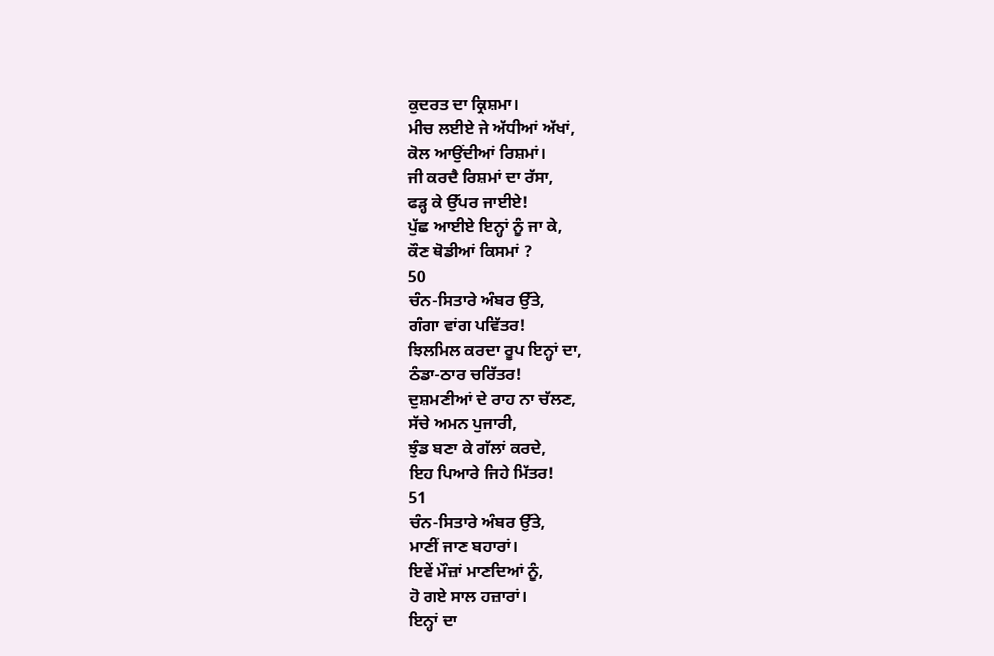ਕੁਦਰਤ ਦਾ ਕ੍ਰਿਸ਼ਮਾ।
ਮੀਚ ਲਈਏ ਜੇ ਅੱਧੀਆਂ ਅੱਖਾਂ,
ਕੋਲ ਆਉਂਦੀਆਂ ਰਿਸ਼ਮਾਂ।
ਜੀ ਕਰਦੈ ਰਿਸ਼ਮਾਂ ਦਾ ਰੱਸਾ,
ਫੜ੍ਹ ਕੇ ਉੱਪਰ ਜਾਈਏ!
ਪੁੱਛ ਆਈਏ ਇਨ੍ਹਾਂ ਨੂੰ ਜਾ ਕੇ,
ਕੌਣ ਥੋਡੀਆਂ ਕਿਸਮਾਂ ?
50
ਚੰਨ-ਸਿਤਾਰੇ ਅੰਬਰ ਉੱਤੇ,
ਗੰਗਾ ਵਾਂਗ ਪਵਿੱਤਰ!
ਝਿਲਮਿਲ ਕਰਦਾ ਰੂਪ ਇਨ੍ਹਾਂ ਦਾ,
ਠੰਡਾ-ਠਾਰ ਚਰਿੱਤਰ!
ਦੁਸ਼ਮਣੀਆਂ ਦੇ ਰਾਹ ਨਾ ਚੱਲਣ,
ਸੱਚੇ ਅਮਨ ਪੁਜਾਰੀ,
ਝੁੰਡ ਬਣਾ ਕੇ ਗੱਲਾਂ ਕਰਦੇ,
ਇਹ ਪਿਆਰੇ ਜਿਹੇ ਮਿੱਤਰ!
51
ਚੰਨ-ਸਿਤਾਰੇ ਅੰਬਰ ਉੱਤੇ,
ਮਾਣੀਂ ਜਾਣ ਬਹਾਰਾਂ।
ਇਵੇਂ ਮੌਜ਼ਾਂ ਮਾਣਦਿਆਂ ਨੂੰ,
ਹੋ ਗਏ ਸਾਲ ਹਜ਼ਾਰਾਂ।
ਇਨ੍ਹਾਂ ਦਾ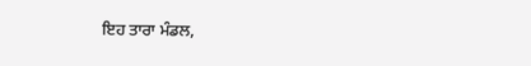ਇਹ ਤਾਰਾ ਮੰਡਲ,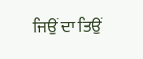ਜਿਉਂ ਦਾ ਤਿਉਂ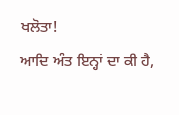ਖਲੋਤਾ!
ਆਦਿ ਅੰਤ ਇਨ੍ਹਾਂ ਦਾ ਕੀ ਹੈ,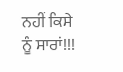ਨਹੀਂ ਕਿਸੇ ਨੂੰ ਸਾਰਾਂ!!!